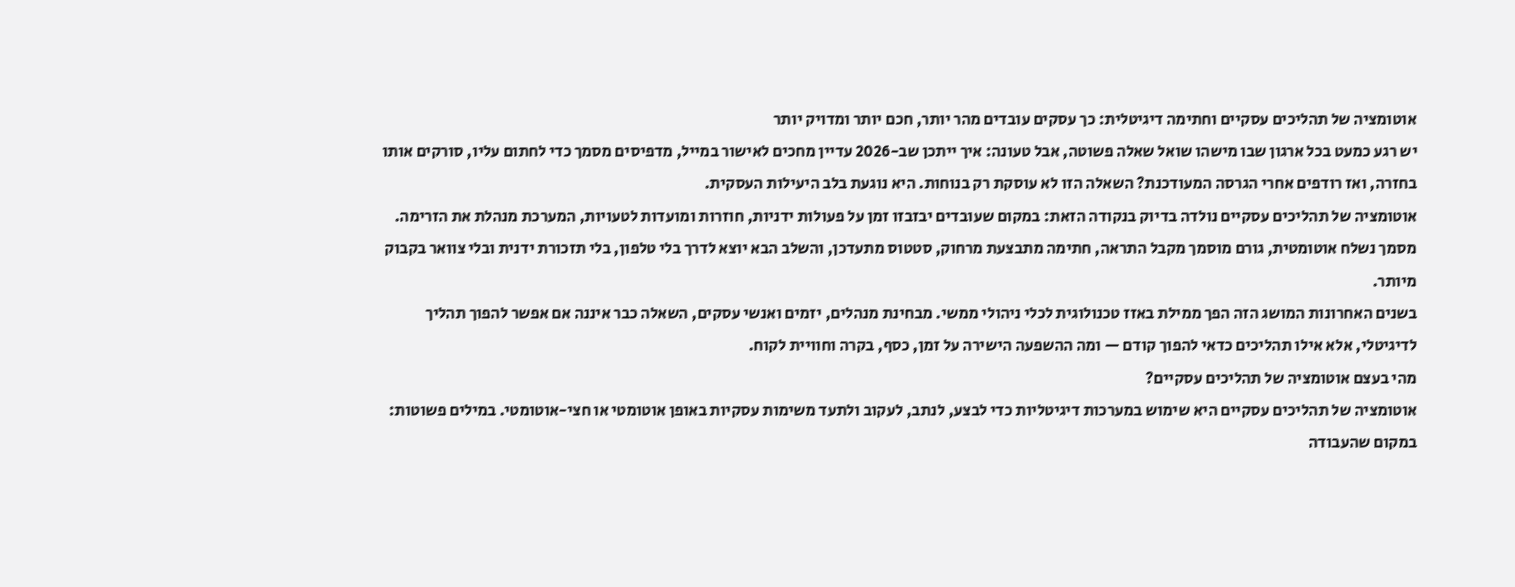אוטומציה של תהליכים עסקיים וחתימה דיגיטלית: כך עסקים עובדים מהר יותר, חכם יותר ומדויק יותר
יש רגע כמעט בכל ארגון שבו מישהו שואל שאלה פשוטה, אבל טעונה: איך ייתכן שב-2026 עדיין מחכים לאישור במייל, מדפיסים מסמך כדי לחתום עליו, סורקים אותו בחזרה, ואז רודפים אחרי הגרסה המעודכנת? השאלה הזו לא עוסקת רק בנוחות. היא נוגעת בלב היעילות העסקית.
אוטומציה של תהליכים עסקיים נולדה בדיוק בנקודה הזאת: במקום שעובדים יבזבזו זמן על פעולות ידניות, חוזרות ומועדות לטעויות, המערכת מנהלת את הזרימה. מסמך נשלח אוטומטית, גורם מוסמך מקבל התראה, חתימה מתבצעת מרחוק, סטטוס מתעדכן, והשלב הבא יוצא לדרך בלי טלפון, בלי תזכורת ידנית ובלי צוואר בקבוק מיותר.
בשנים האחרונות המושג הזה הפך ממילת באזז טכנולוגית לכלי ניהולי ממשי. מבחינת מנהלים, יזמים ואנשי עסקים, השאלה כבר איננה אם אפשר להפוך תהליך לדיגיטלי, אלא אילו תהליכים כדאי להפוך קודם — ומה ההשפעה הישירה על זמן, כסף, בקרה וחוויית לקוח.
מהי בעצם אוטומציה של תהליכים עסקיים?
אוטומציה של תהליכים עסקיים היא שימוש במערכות דיגיטליות כדי לבצע, לנתב, לעקוב ולתעד משימות עסקיות באופן אוטומטי או חצי-אוטומטי. במילים פשוטות: במקום שהעבודה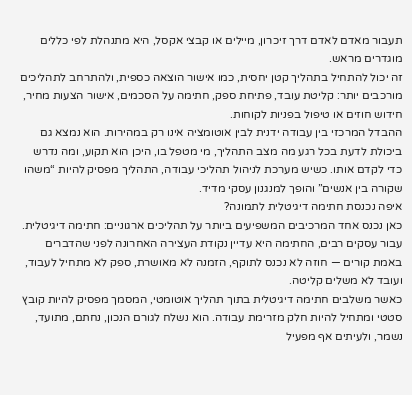תעבור מאדם לאדם דרך זיכרון, מיילים או קבצי אקסל, היא מתנהלת לפי כללים מוגדרים מראש.
זה יכול להתחיל בתהליך קטן יחסית, כמו אישור הוצאה כספית, ולהתרחב לתהליכים מורכבים יותר: קליטת עובד, פתיחת ספק, חתימה על הסכמים, אישור הצעות מחיר, חידוש חוזים או טיפול בפניות לקוחות.
ההבדל המרכזי בין עבודה ידנית לבין אוטומציה אינו רק במהירות. הוא נמצא גם ביכולת לדעת בכל רגע מה מצב התהליך, מי מטפל בו, היכן הוא תקוע, ומה נדרש כדי לקדם אותו. כשיש מערכת לניהול תהליכי עבודה, התהליך מפסיק להיות “משהו שקורה בין אנשים” והופך למנגנון עסקי מדיד.
איפה נכנסת חתימה דיגיטלית לתמונה?
כאן נכנס אחד המרכיבים המשפיעים ביותר על תהליכים ארגוניים: חתימה דיגיטלית. עבור עסקים רבים, החתימה היא עדיין נקודת העצירה האחרונה לפני שהדברים באמת קורים — חוזה לא נכנס לתוקף, הזמנה לא מאושרת, ספק לא מתחיל לעבוד, ועובד לא משלים קליטה.
כאשר משלבים חתימה דיגיטלית בתוך תהליך אוטומטי, המסמך מפסיק להיות קובץ סטטי ומתחיל להיות חלק מזרימת עבודה. הוא נשלח לגורם הנכון, נחתם, מתועד, נשמר, ולעיתים אף מפעיל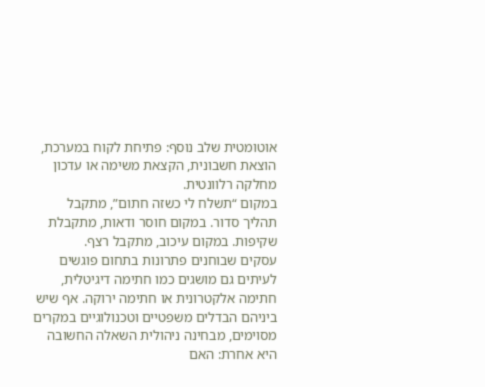אוטומטית שלב נוסף: פתיחת לקוח במערכת, הוצאת חשבונית, הקצאת משימה או עדכון מחלקה רלוונטית.
במקום “תשלח לי כשזה חתום”, מתקבל תהליך סדור. במקום חוסר ודאות, מתקבלת שקיפות. במקום עיכוב, מתקבל רצף.
עסקים שבוחנים פתרונות בתחום פוגשים לעיתים גם מושגים כמו חתימה דיגיטלית, חתימה אלקטרונית או חתימה ירוקה. אף שיש ביניהם הבדלים משפטיים וטכנולוגיים במקרים מסוימים, מבחינה ניהולית השאלה החשובה היא אחרת: האם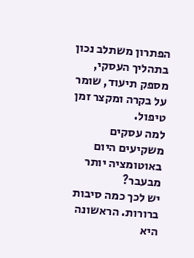הפתרון משתלב נכון בתהליך העסקי, מספק תיעוד, שומר על בקרה ומקצר זמן טיפול.
למה עסקים משקיעים היום באוטומציה יותר מבעבר?
יש לכך כמה סיבות ברורות. הראשונה היא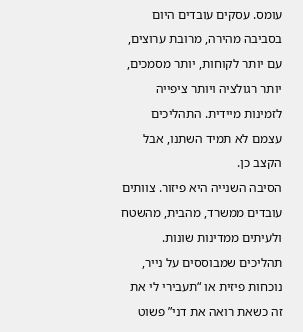עומס. עסקים עובדים היום בסביבה מהירה, מרובת ערוצים, עם יותר לקוחות, יותר מסמכים, יותר רגולציה ויותר ציפייה לזמינות מיידית. התהליכים עצמם לא תמיד השתנו, אבל הקצב כן.
הסיבה השנייה היא פיזור. צוותים עובדים ממשרד, מהבית, מהשטח ולעיתים ממדינות שונות. תהליכים שמבוססים על נייר, נוכחות פיזית או “תעבירי לי את זה כשאת רואה את דני” פשוט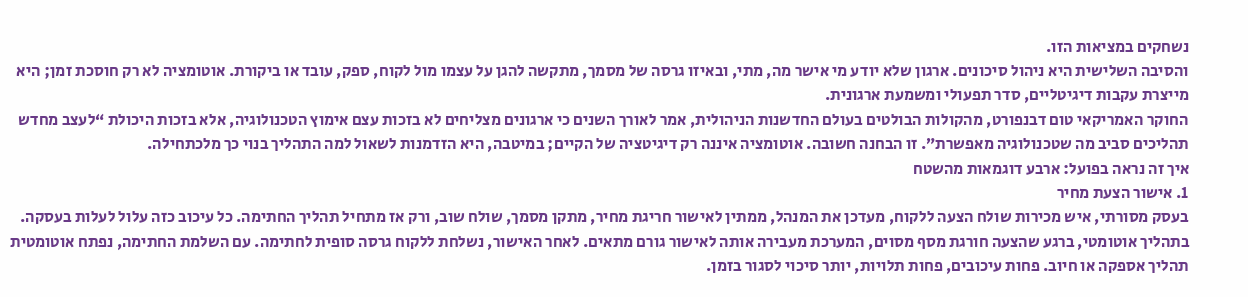נשחקים במציאות הזו.
והסיבה השלישית היא ניהול סיכונים. ארגון שלא יודע מי אישר מה, מתי, ובאיזו גרסה של מסמך, מתקשה להגן על עצמו מול לקוח, ספק, עובד או ביקורת. אוטומציה לא רק חוסכת זמן; היא מייצרת עקבות דיגיטליים, סדר תפעולי ומשמעת ארגונית.
החוקר האמריקאי טום דבנפורט, מהקולות הבולטים בעולם החדשנות הניהולית, אמר לאורך השנים כי ארגונים מצליחים לא בזכות עצם אימוץ הטכנולוגיה, אלא בזכות היכולת “לעצב מחדש תהליכים סביב מה שטכנולוגיה מאפשרת”. זו הבחנה חשובה. אוטומציה איננה רק דיגיטציה של הקיים; במיטבה, היא הזדמנות לשאול למה התהליך בנוי כך מלכתחילה.
איך זה נראה בפועל: ארבע דוגמאות מהשטח
1. אישור הצעת מחיר
בעסק מסורתי, איש מכירות שולח הצעה ללקוח, מעדכן את המנהל, ממתין לאישור חריגת מחיר, מתקן מסמך, שולח שוב, ורק אז מתחיל תהליך החתימה. כל עיכוב כזה עלול לעלות בעסקה.
בתהליך אוטומטי, ברגע שהצעה חורגת מסף מסוים, המערכת מעבירה אותה לאישור גורם מתאים. לאחר האישור, נשלחת ללקוח גרסה סופית לחתימה. עם השלמת החתימה, נפתח אוטומטית תהליך אספקה או חיוב. פחות עיכובים, פחות תלויות, יותר סיכוי לסגור בזמן.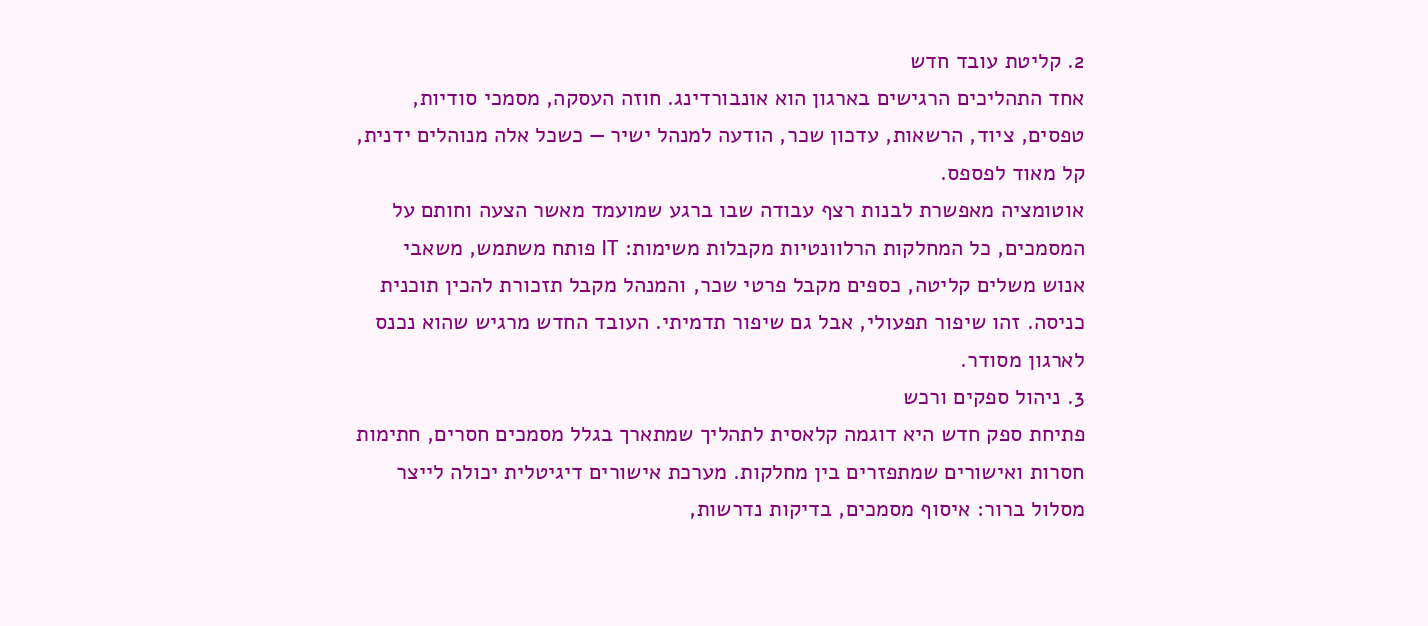2. קליטת עובד חדש
אחד התהליכים הרגישים בארגון הוא אונבורדינג. חוזה העסקה, מסמכי סודיות, טפסים, ציוד, הרשאות, עדכון שכר, הודעה למנהל ישיר — כשכל אלה מנוהלים ידנית, קל מאוד לפספס.
אוטומציה מאפשרת לבנות רצף עבודה שבו ברגע שמועמד מאשר הצעה וחותם על המסמכים, כל המחלקות הרלוונטיות מקבלות משימות: IT פותח משתמש, משאבי אנוש משלים קליטה, כספים מקבל פרטי שכר, והמנהל מקבל תזכורת להכין תוכנית כניסה. זהו שיפור תפעולי, אבל גם שיפור תדמיתי. העובד החדש מרגיש שהוא נכנס לארגון מסודר.
3. ניהול ספקים ורכש
פתיחת ספק חדש היא דוגמה קלאסית לתהליך שמתארך בגלל מסמכים חסרים, חתימות חסרות ואישורים שמתפזרים בין מחלקות. מערכת אישורים דיגיטלית יכולה לייצר מסלול ברור: איסוף מסמכים, בדיקות נדרשות,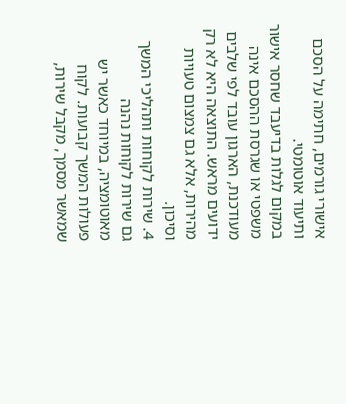אישורי גורמים, חתימה על הסכם ותיעוד אוטומטי.
במקום לגלות בדיעבד שחסר אישור משפטי או שגרסת ההסכם אינה מעודכנת, הארגון עובד לפי שלבים ידועים מראש. התוצאה היא לא רק מהירות, אלא גם צמצום טעויות וסיכון.
4. שירות לקוחות ותהליכי המשך
גם שירות לקוחות נהנה מאוטומציה, במיוחד כאשר יש פעולות המשך קבועות. לקוח שמאשר מסמך, מקבל שירות,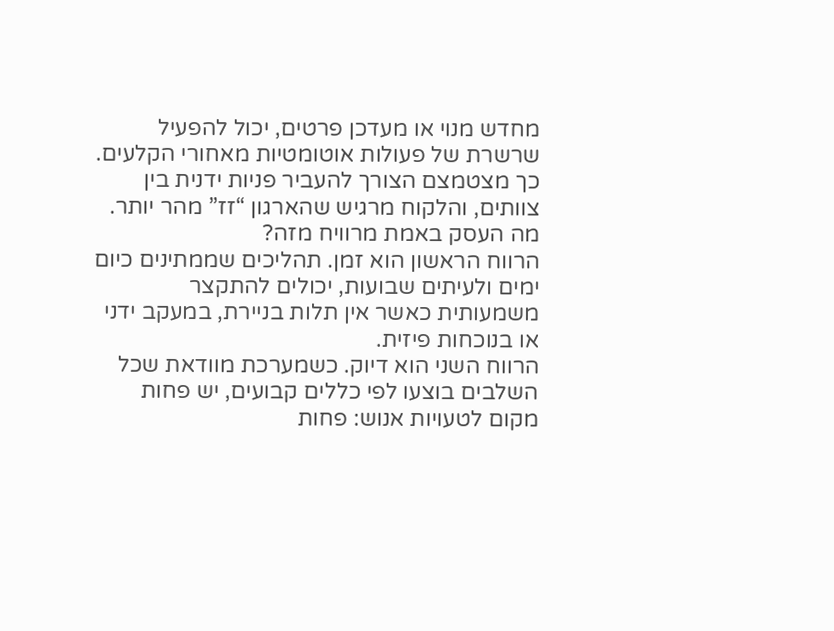מחדש מנוי או מעדכן פרטים, יכול להפעיל שרשרת של פעולות אוטומטיות מאחורי הקלעים. כך מצטמצם הצורך להעביר פניות ידנית בין צוותים, והלקוח מרגיש שהארגון “זז” מהר יותר.
מה העסק באמת מרוויח מזה?
הרווח הראשון הוא זמן. תהליכים שממתינים כיום ימים ולעיתים שבועות, יכולים להתקצר משמעותית כאשר אין תלות בניירת, במעקב ידני או בנוכחות פיזית.
הרווח השני הוא דיוק. כשמערכת מוודאת שכל השלבים בוצעו לפי כללים קבועים, יש פחות מקום לטעויות אנוש: פחות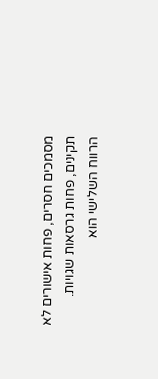מסמכים חסרים, פחות אישורים לא תקינים, פחות גרסאות שגויות.
הרווח השלישי הוא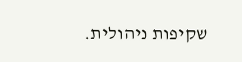שקיפות ניהולית.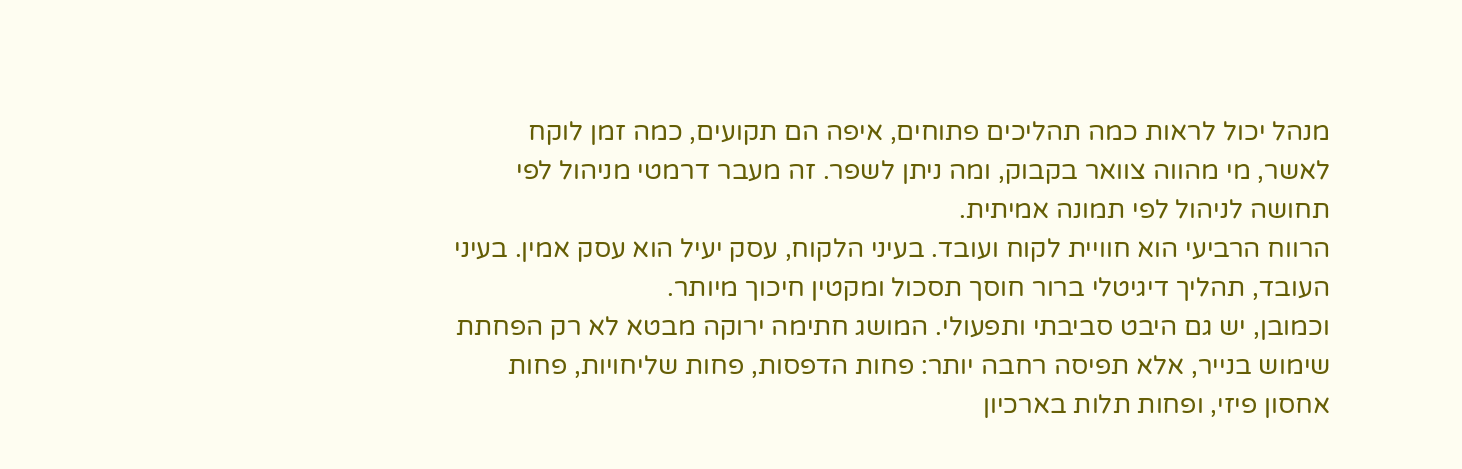מנהל יכול לראות כמה תהליכים פתוחים, איפה הם תקועים, כמה זמן לוקח לאשר, מי מהווה צוואר בקבוק, ומה ניתן לשפר. זה מעבר דרמטי מניהול לפי תחושה לניהול לפי תמונה אמיתית.
הרווח הרביעי הוא חוויית לקוח ועובד. בעיני הלקוח, עסק יעיל הוא עסק אמין. בעיני העובד, תהליך דיגיטלי ברור חוסך תסכול ומקטין חיכוך מיותר.
וכמובן, יש גם היבט סביבתי ותפעולי. המושג חתימה ירוקה מבטא לא רק הפחתת שימוש בנייר, אלא תפיסה רחבה יותר: פחות הדפסות, פחות שליחויות, פחות אחסון פיזי, ופחות תלות בארכיון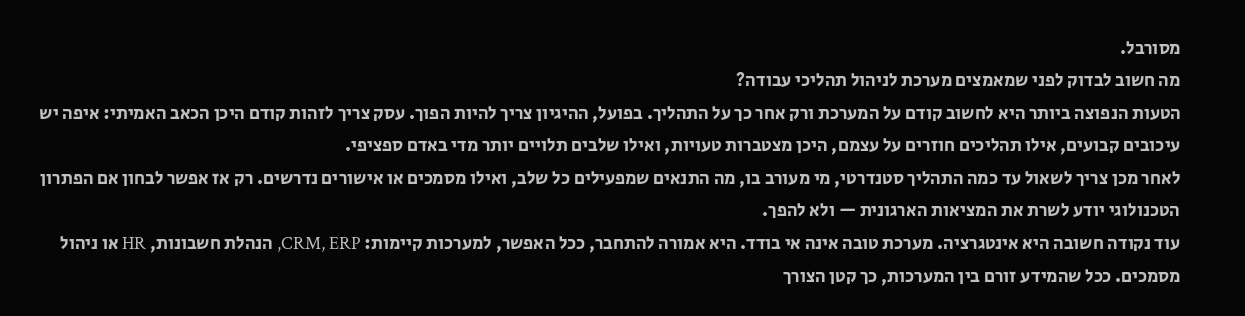מסורבל.
מה חשוב לבדוק לפני שמאמצים מערכת לניהול תהליכי עבודה?
הטעות הנפוצה ביותר היא לחשוב קודם על המערכת ורק אחר כך על התהליך. בפועל, ההיגיון צריך להיות הפוך. עסק צריך לזהות קודם היכן הכאב האמיתי: איפה יש עיכובים קבועים, אילו תהליכים חוזרים על עצמם, היכן מצטברות טעויות, ואילו שלבים תלויים יותר מדי באדם ספציפי.
לאחר מכן צריך לשאול עד כמה התהליך סטנדרטי, מי מעורב בו, מה התנאים שמפעילים כל שלב, ואילו מסמכים או אישורים נדרשים. רק אז אפשר לבחון אם הפתרון הטכנולוגי יודע לשרת את המציאות הארגונית — ולא להפך.
עוד נקודה חשובה היא אינטגרציה. מערכת טובה אינה אי בודד. היא אמורה להתחבר, ככל האפשר, למערכות קיימות: CRM, ERP, הנהלת חשבונות, HR או ניהול מסמכים. ככל שהמידע זורם בין המערכות, כך קטן הצורך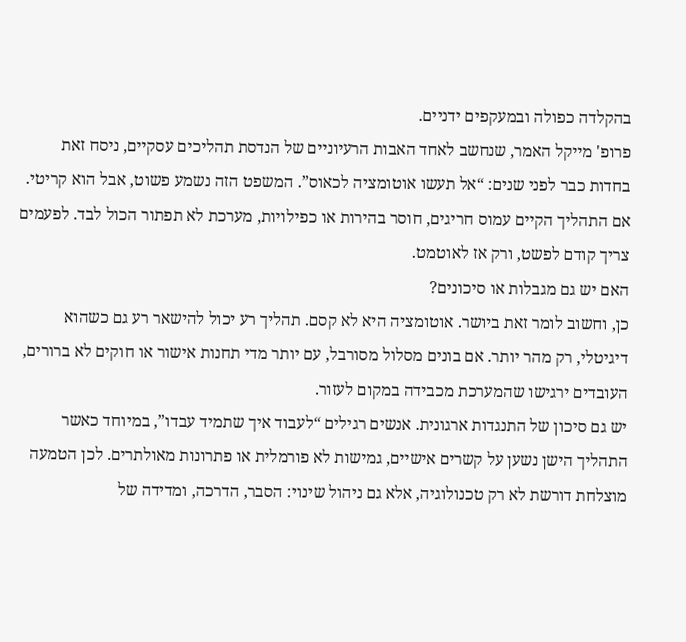בהקלדה כפולה ובמעקפים ידניים.
פרופ' מייקל האמר, שנחשב לאחד האבות הרעיוניים של הנדסת תהליכים עסקיים, ניסח זאת בחדות כבר לפני שנים: “אל תעשו אוטומציה לכאוס”. המשפט הזה נשמע פשוט, אבל הוא קריטי. אם התהליך הקיים עמוס חריגים, חוסר בהירות או כפילויות, מערכת לא תפתור הכול לבד. לפעמים צריך קודם לפשט, ורק אז לאוטמט.
האם יש גם מגבלות או סיכונים?
כן, וחשוב לומר זאת ביושר. אוטומציה היא לא קסם. תהליך רע יכול להישאר רע גם כשהוא דיגיטלי, רק מהר יותר. אם בונים מסלול מסורבל, עם יותר מדי תחנות אישור או חוקים לא ברורים, העובדים ירגישו שהמערכת מכבידה במקום לעזור.
יש גם סיכון של התנגדות ארגונית. אנשים רגילים “לעבוד איך שתמיד עבדו”, במיוחד כאשר התהליך הישן נשען על קשרים אישיים, גמישות לא פורמלית או פתרונות מאולתרים. לכן הטמעה מוצלחת דורשת לא רק טכנולוגיה, אלא גם ניהול שינוי: הסבר, הדרכה, ומדידה של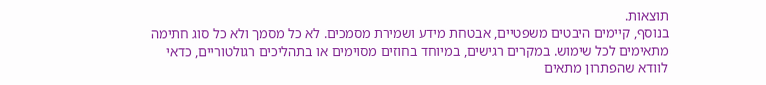תוצאות.
בנוסף, קיימים היבטים משפטיים, אבטחת מידע ושמירת מסמכים. לא כל מסמך ולא כל סוג חתימה מתאימים לכל שימוש. במקרים רגישים, במיוחד בחוזים מסוימים או בתהליכים רגולטוריים, כדאי לוודא שהפתרון מתאים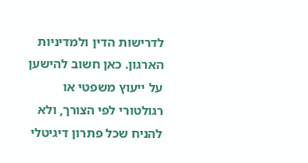לדרישות הדין ולמדיניות הארגון. כאן חשוב להישען על ייעוץ משפטי או רגולטורי לפי הצורך, ולא להניח שכל פתרון דיגיטלי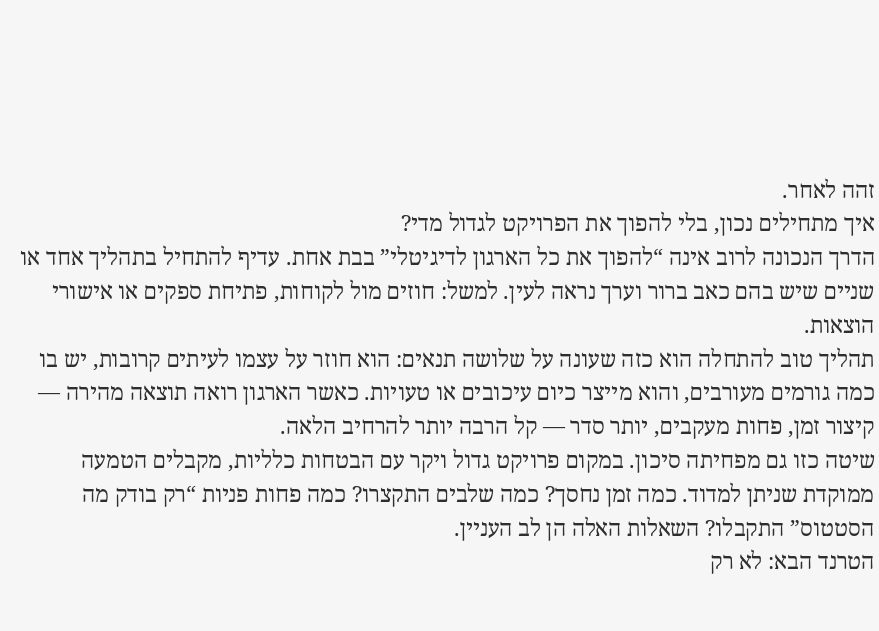זהה לאחר.
איך מתחילים נכון, בלי להפוך את הפרויקט לגדול מדי?
הדרך הנכונה לרוב אינה “להפוך את כל הארגון לדיגיטלי” בבת אחת. עדיף להתחיל בתהליך אחד או שניים שיש בהם כאב ברור וערך נראה לעין. למשל: חוזים מול לקוחות, פתיחת ספקים או אישורי הוצאות.
תהליך טוב להתחלה הוא כזה שעונה על שלושה תנאים: הוא חוזר על עצמו לעיתים קרובות, יש בו כמה גורמים מעורבים, והוא מייצר כיום עיכובים או טעויות. כאשר הארגון רואה תוצאה מהירה — קיצור זמן, פחות מעקבים, יותר סדר — קל הרבה יותר להרחיב הלאה.
שיטה כזו גם מפחיתה סיכון. במקום פרויקט גדול ויקר עם הבטחות כלליות, מקבלים הטמעה ממוקדת שניתן למדוד. כמה זמן נחסך? כמה שלבים התקצרו? כמה פחות פניות “רק בודק מה הסטטוס” התקבלו? השאלות האלה הן לב העניין.
הטרנד הבא: לא רק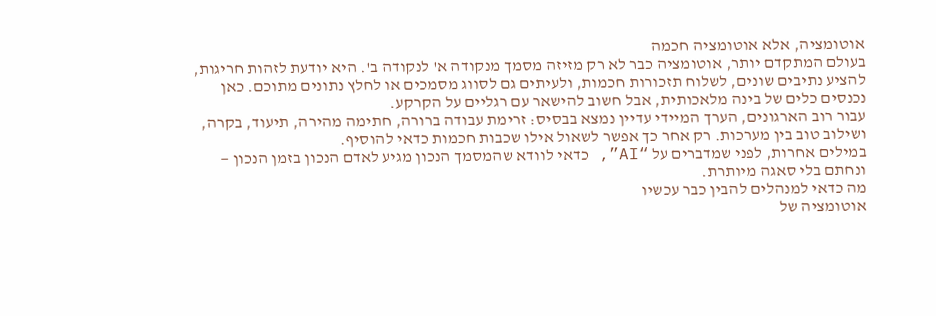אוטומציה, אלא אוטומציה חכמה
בעולם המתקדם יותר, אוטומציה כבר לא רק מזיזה מסמך מנקודה א' לנקודה ב'. היא יודעת לזהות חריגות, להציע נתיבים שונים, לשלוח תזכורות חכמות, ולעיתים גם לסווג מסמכים או לחלץ נתונים מתוכם. כאן נכנסים כלים של בינה מלאכותית, אבל חשוב להישאר עם רגליים על הקרקע.
עבור רוב הארגונים, הערך המיידי עדיין נמצא בבסיס: זרימת עבודה ברורה, חתימה מהירה, תיעוד, בקרה, ושילוב טוב בין מערכות. רק אחר כך אפשר לשאול אילו שכבות חכמות כדאי להוסיף.
במילים אחרות, לפני שמדברים על “AI”, כדאי לוודא שהמסמך הנכון מגיע לאדם הנכון בזמן הנכון — ונחתם בלי סאגה מיותרת.
מה כדאי למנהלים להבין כבר עכשיו
אוטומציה של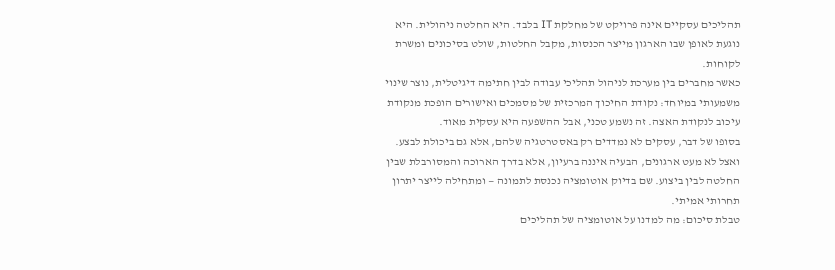תהליכים עסקיים אינה פרויקט של מחלקת IT בלבד. היא החלטה ניהולית. היא נוגעת לאופן שבו הארגון מייצר הכנסות, מקבל החלטות, שולט בסיכונים ומשרת לקוחות.
כאשר מחברים בין מערכת לניהול תהליכי עבודה לבין חתימה דיגיטלית, נוצר שינוי משמעותי במיוחד: נקודת החיכוך המרכזית של מסמכים ואישורים הופכת מנקודת עיכוב לנקודת האצה. זה נשמע טכני, אבל ההשפעה היא עסקית מאוד.
בסופו של דבר, עסקים לא נמדדים רק באסטרטגיה שלהם, אלא גם ביכולת לבצע. ואצל לא מעט ארגונים, הבעיה איננה ברעיון, אלא בדרך הארוכה והמסורבלת שבין החלטה לבין ביצוע. שם בדיוק אוטומציה נכנסת לתמונה — ומתחילה לייצר יתרון תחרותי אמיתי.
טבלת סיכום: מה למדנו על אוטומציה של תהליכים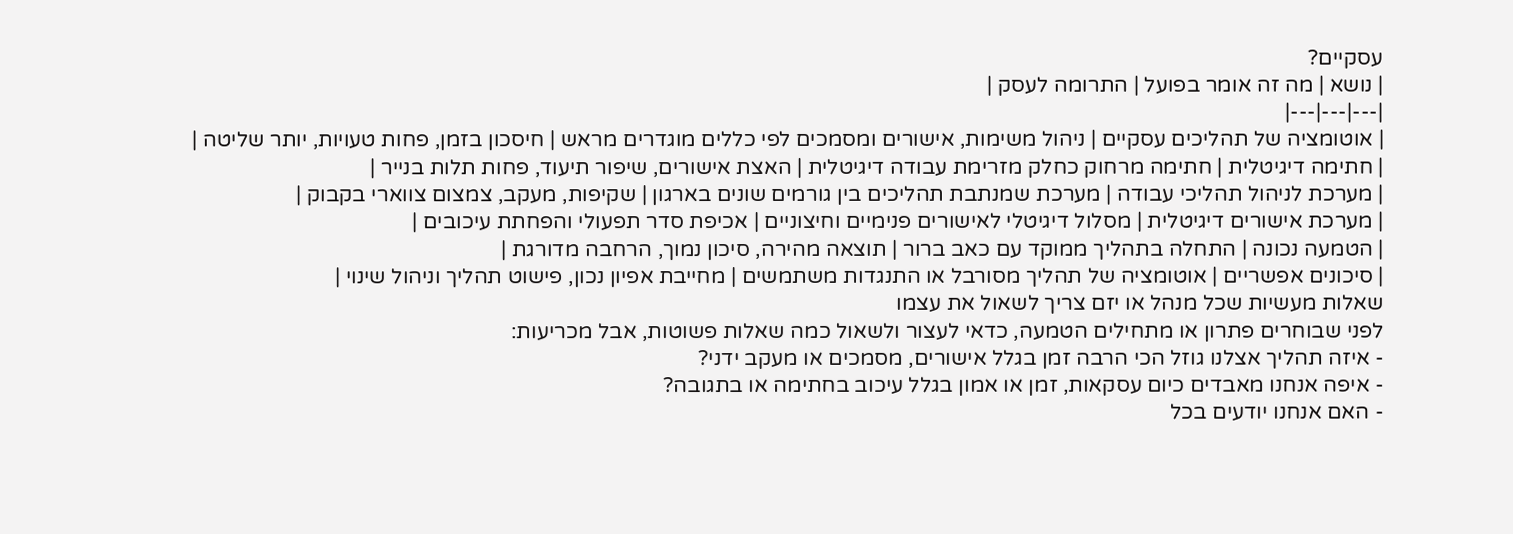עסקיים?
| נושא | מה זה אומר בפועל | התרומה לעסק |
|---|---|---|
| אוטומציה של תהליכים עסקיים | ניהול משימות, אישורים ומסמכים לפי כללים מוגדרים מראש | חיסכון בזמן, פחות טעויות, יותר שליטה |
| חתימה דיגיטלית | חתימה מרחוק כחלק מזרימת עבודה דיגיטלית | האצת אישורים, שיפור תיעוד, פחות תלות בנייר |
| מערכת לניהול תהליכי עבודה | מערכת שמנתבת תהליכים בין גורמים שונים בארגון | שקיפות, מעקב, צמצום צווארי בקבוק |
| מערכת אישורים דיגיטלית | מסלול דיגיטלי לאישורים פנימיים וחיצוניים | אכיפת סדר תפעולי והפחתת עיכובים |
| הטמעה נכונה | התחלה בתהליך ממוקד עם כאב ברור | תוצאה מהירה, סיכון נמוך, הרחבה מדורגת |
| סיכונים אפשריים | אוטומציה של תהליך מסורבל או התנגדות משתמשים | מחייבת אפיון נכון, פישוט תהליך וניהול שינוי |
שאלות מעשיות שכל מנהל או יזם צריך לשאול את עצמו
לפני שבוחרים פתרון או מתחילים הטמעה, כדאי לעצור ולשאול כמה שאלות פשוטות, אבל מכריעות:
- איזה תהליך אצלנו גוזל הכי הרבה זמן בגלל אישורים, מסמכים או מעקב ידני?
- איפה אנחנו מאבדים כיום עסקאות, זמן או אמון בגלל עיכוב בחתימה או בתגובה?
- האם אנחנו יודעים בכל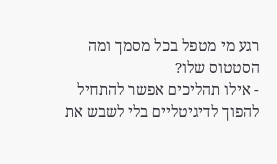רגע מי מטפל בכל מסמך ומה הסטטוס שלו?
- אילו תהליכים אפשר להתחיל להפוך לדיגיטליים בלי לשבש את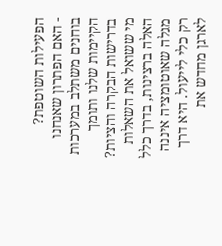הפעילות השוטפת?
- האם הפתרון שאנחנו בוחנים משתלב במערכות הקיימות שלנו ותומך בדרישות הבקרה והציות?
מי ששואל את השאלות האלה ברצינות, בדרך כלל מגלה שאוטומציה איננה רק כלי לייעול. היא דרך לארגן מחדש את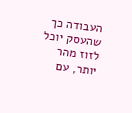העבודה כך שהעסק יוכל לזוז מהר יותר, עם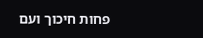פחות חיכוך ועם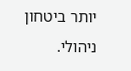יותר ביטחון ניהולי.